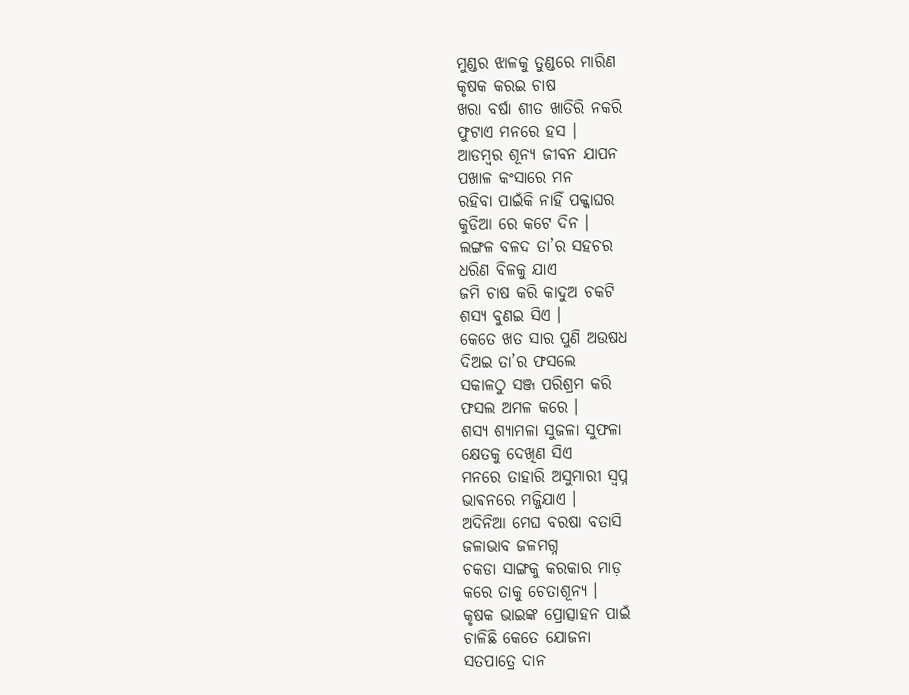ମୁଣ୍ଡର ଝାଳକୁ ତୁଣ୍ଡରେ ମାରିଣ
କୃଷକ କରଇ ଚାଷ
ଖରା ବର୍ଷା ଶୀତ ଖାତିରି ନକରି
ଫୁଟାଏ ମନରେ ହସ ।
ଆଡମ୍ବର ଶୂନ୍ୟ ଜୀବନ ଯାପନ
ପଖାଳ କଂସାରେ ମନ
ରହିବା ପାଇଁକି ନାହିଁ ପକ୍କାଘର
କୁଡିଆ ରେ କଟେ ଦିନ ।
ଲଙ୍ଗଳ ବଳଦ ତା’ର ସହଚର
ଧରିଣ ବିଳକୁ ଯାଏ
ଜମି ଚାଷ କରି କାଦୁଅ ଚକଟି
ଶସ୍ୟ ବୁଣଇ ସିଏ ।
କେତେ ଖତ ସାର ପୁଣି ଅଉଷଧ
ଦିଅଇ ତା’ର ଫସଲେ
ସକାଳଠୁ ସଞ୍ଜ ପରିଶ୍ରମ କରି
ଫସଲ ଅମଳ କରେ ।
ଶସ୍ୟ ଶ୍ୟାମଳା ସୁଜଳା ସୁଫଳା
କ୍ଷେତକୁ ଦେଖିଣ ସିଏ
ମନରେ ତାହାରି ଅସୁମାରୀ ସ୍ବପ୍ନ
ଭାଵନରେ ମଜ୍ଜିଯାଏ ।
ଅଦିନିଆ ମେଘ ବରଷା ବତାସି
ଜଳାଭାବ ଜଳମଗ୍ନ
ଚକଡା ସାଙ୍ଗକୁ କରକାର ମାଡ଼
କରେ ତାକୁ ଚେତାଶୂନ୍ୟ ।
କୃଷକ ଭାଇଙ୍କ ପ୍ରୋତ୍ସାହନ ପାଇଁ
ଚାଳିଛି କେତେ ଯୋଜନା
ସତପାତ୍ରେ ଦାନ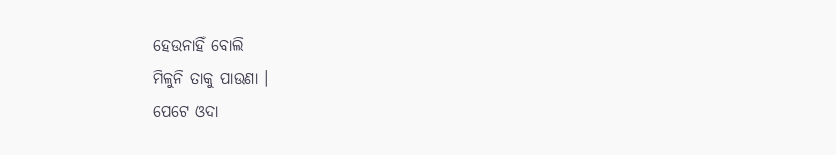ହେଉନାହିଁ ବୋଲି
ମିଳୁନି ତାକୁ ପାଉଣା ।
ପେଟେ ଓଦା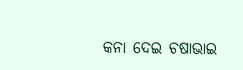କନା ଦେଇ ଚଷାଭାଇ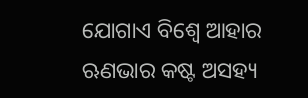ଯୋଗାଏ ବିଶ୍ଵେ ଆହାର
ଋଣଭାର କଷ୍ଟ ଅସହ୍ୟ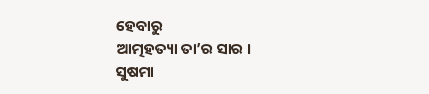ହେବାରୁ
ଆତ୍ମହତ୍ୟା ତା’ର ସାର ।
ସୁଷମା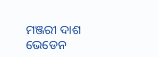ମଞ୍ଜରୀ ଦାଶ
ଭେଡେନ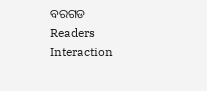ବରଗଡ
Readers Interaction